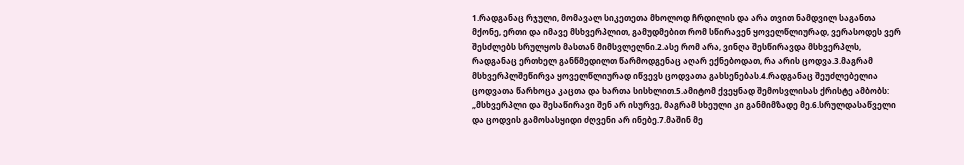1.რადგანაც რჯული, მომავალ სიკეთეთა მხოლოდ ჩრდილის და არა თვით ნამდვილ საგანთა მქონე, ერთი და იმავე მსხვერპლით, გამუდმებით რომ სწირავენ ყოველწლიურად, ვერასოდეს ვერ შესძლებს სრულყოს მასთან მიმსვლელნი.2.ასე რომ არა, ვინღა შესწირავდა მსხვერპლს, რადგანაც ერთხელ განწმედილთ წარმოდგენაც აღარ ექნებოდათ, რა არის ცოდვა.3.მაგრამ მსხვერპლშეწირვა ყოველწლიურად იწვევს ცოდვათა გახსენებას.4.რადგანაც შეუძლებელია ცოდვათა წარხოცა კაცთა და ხართა სისხლით.5.ამიტომ ქვეყნად შემოსვლისას ქრისტე ამბობს: „მსხვერპლი და შესაწირავი შენ არ ისურვე, მაგრამ სხეული კი განმიმზადე მე.6.სრულდასაწველი და ცოდვის გამოსასყიდი ძღვენი არ ინებე.7.მაშინ მე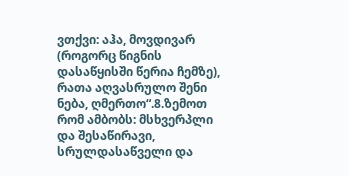ვთქვი: აჰა, მოვდივარ (როგორც წიგნის დასაწყისში წერია ჩემზე), რათა აღვასრულო შენი ნება, ღმერთო“.8.ზემოთ რომ ამბობს: მსხვერპლი და შესაწირავი, სრულდასაწველი და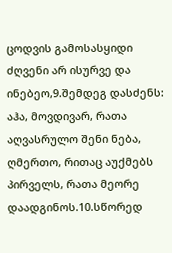ცოდვის გამოსასყიდი ძღვენი არ ისურვე და ინებეო,9.შემდეგ დასძენს: აჰა, მოვდივარ, რათა აღვასრულო შენი ნება, ღმერთო, რითაც აუქმებს პირველს, რათა მეორე დაადგინოს.10.სწორედ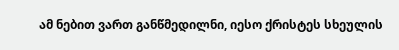ამ ნებით ვართ განწმედილნი, იესო ქრისტეს სხეულის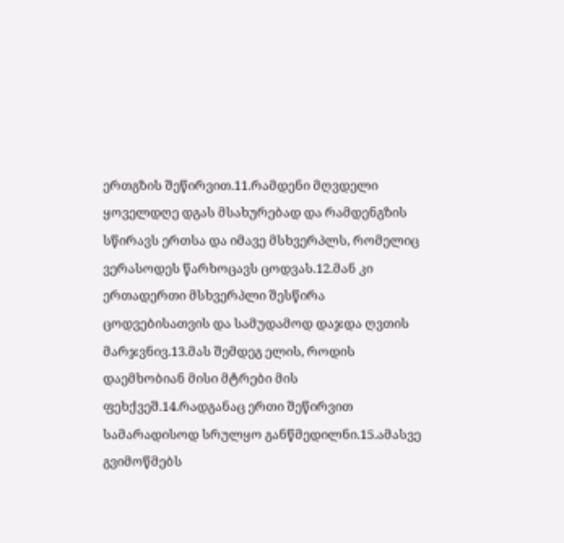ერთგზის შეწირვით.11.რამდენი მღვდელი ყოველდღე დგას მსახურებად და რამდენგზის სწირავს ერთსა და იმავე მსხვერპლს, რომელიც ვერასოდეს წარხოცავს ცოდვას.12.მან კი ერთადერთი მსხვერპლი შესწირა ცოდვებისათვის და სამუდამოდ დაჯდა ღვთის მარჯვნივ.13.მას შემდეგ ელის, როდის დაემხობიან მისი მტრები მის ფეხქვეშ.14.რადგანაც ერთი შეწირვით სამარადისოდ სრულყო განწმედილნი.15.ამასვე გვიმოწმებს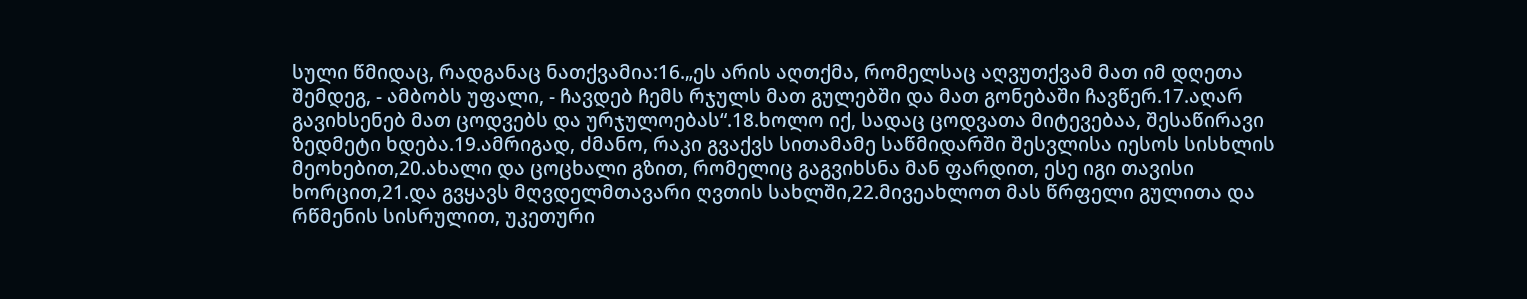სული წმიდაც, რადგანაც ნათქვამია:16.„ეს არის აღთქმა, რომელსაც აღვუთქვამ მათ იმ დღეთა შემდეგ, - ამბობს უფალი, - ჩავდებ ჩემს რჯულს მათ გულებში და მათ გონებაში ჩავწერ.17.აღარ გავიხსენებ მათ ცოდვებს და ურჯულოებას“.18.ხოლო იქ, სადაც ცოდვათა მიტევებაა, შესაწირავი ზედმეტი ხდება.19.ამრიგად, ძმანო, რაკი გვაქვს სითამამე საწმიდარში შესვლისა იესოს სისხლის მეოხებით,20.ახალი და ცოცხალი გზით, რომელიც გაგვიხსნა მან ფარდით, ესე იგი თავისი ხორცით,21.და გვყავს მღვდელმთავარი ღვთის სახლში,22.მივეახლოთ მას წრფელი გულითა და რწმენის სისრულით, უკეთური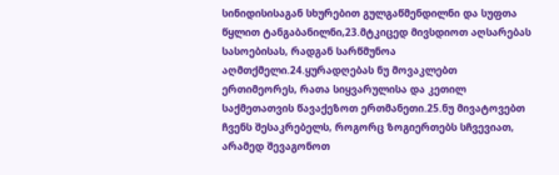სინიდისისაგან სხურებით გულგაწმენდილნი და სუფთა წყლით ტანგაბანილნი,23.მტკიცედ მივსდიოთ აღსარებას სასოებისას, რადგან სარწმუნოა აღმთქმელი.24.ყურადღებას ნუ მოვაკლებთ ერთიმეორეს, რათა სიყვარულისა და კეთილ საქმეთათვის წავაქეზოთ ერთმანეთი.25.ნუ მივატოვებთ ჩვენს შესაკრებელს, როგორც ზოგიერთებს სჩვევიათ, არამედ შევაგონოთ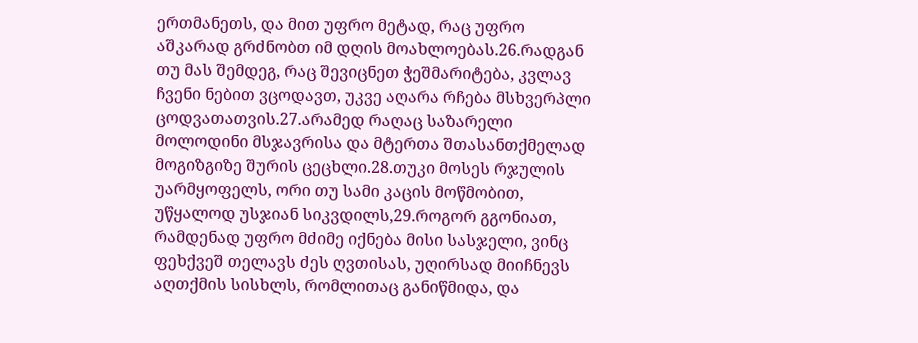ერთმანეთს, და მით უფრო მეტად, რაც უფრო აშკარად გრძნობთ იმ დღის მოახლოებას.26.რადგან თუ მას შემდეგ, რაც შევიცნეთ ჭეშმარიტება, კვლავ ჩვენი ნებით ვცოდავთ, უკვე აღარა რჩება მსხვერპლი ცოდვათათვის.27.არამედ რაღაც საზარელი მოლოდინი მსჯავრისა და მტერთა შთასანთქმელად მოგიზგიზე შურის ცეცხლი.28.თუკი მოსეს რჯულის უარმყოფელს, ორი თუ სამი კაცის მოწმობით, უწყალოდ უსჯიან სიკვდილს,29.როგორ გგონიათ, რამდენად უფრო მძიმე იქნება მისი სასჯელი, ვინც ფეხქვეშ თელავს ძეს ღვთისას, უღირსად მიიჩნევს აღთქმის სისხლს, რომლითაც განიწმიდა, და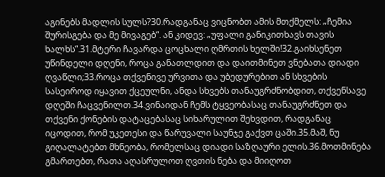აგინებს მადლის სულს?30.რადგანაც ვიცნობთ ამის მთქმელს: „ჩემია შურისგება და მე მივაგებ“. ან კიდევ: „უფალი განიკითხავს თავის ხალხს“.31.მტერი ჩავარდა ცოცხალი ღმრთის ხელში!32.გაიხსენეთ უწინდელი დღენი, როცა განათლდით და დაითმინეთ ვნებათა დიადი ღვაწლი;33.როცა თქვენივე ურვითა და უბედურებით ან სხვების სასეიროდ იყავით ქცეულნი, ანდა სხვებს თანაუგრძნობდით, თქვენსავე დღეში ჩაცვენილთ.34.ვინაიდან ჩემს ტყვეობასაც თანაუგრძნეთ და თქვენი ქონების დატაცებასაც სიხარულით შეხვდით, რადგანაც იცოდით, რომ უკეთესი და წარუვალი საუნჯე გაქვთ ცაში.35.მაშ, ნუ გიღალატებთ მხნეობა, რომელსაც დიადი საზღაური ელის.36.მოთმინება გმართებთ, რათა აღასრულოთ ღვთის ნება და მიიღოთ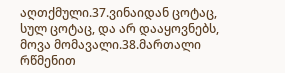აღთქმული.37.ვინაიდან ცოტაც, სულ ცოტაც, და არ დააყოვნებს, მოვა მომავალი.38.მართალი რწმენით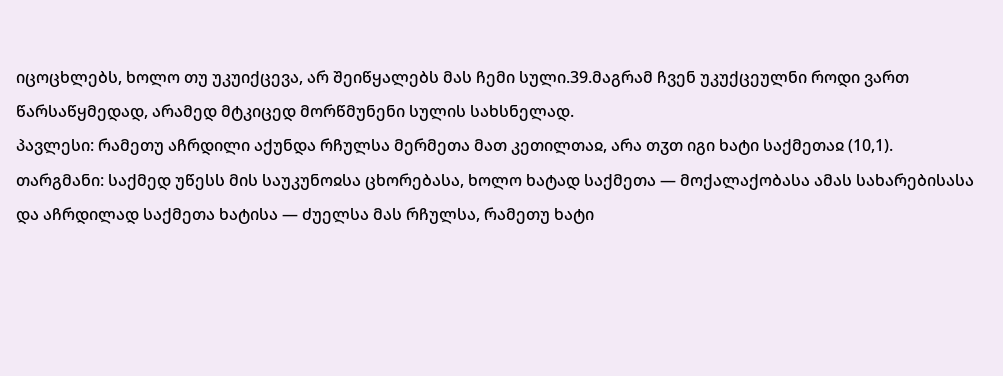იცოცხლებს, ხოლო თუ უკუიქცევა, არ შეიწყალებს მას ჩემი სული.39.მაგრამ ჩვენ უკუქცეულნი როდი ვართ წარსაწყმედად, არამედ მტკიცედ მორწმუნენი სულის სახსნელად.
პავლესი: რამეთუ აჩრდილი აქუნდა რჩულსა მერმეთა მათ კეთილთაჲ, არა თჳთ იგი ხატი საქმეთაჲ (10,1).
თარგმანი: საქმედ უწესს მის საუკუნოჲსა ცხორებასა, ხოლო ხატად საქმეთა — მოქალაქობასა ამას სახარებისასა და აჩრდილად საქმეთა ხატისა — ძუელსა მას რჩულსა, რამეთუ ხატი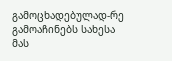გამოცხადებულად-რე გამოაჩინებს სახესა მას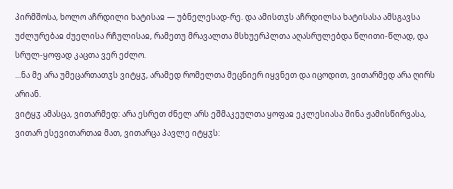პირმშოსა, ხოლო აჩრდილი ხატისაჲ — უბნელესად-რე. და ამისთჳს აჩრდილსა ხატისასა ამსგავსა უძლურებაჲ ძუელისა რჩულისაჲ, რამეთუ მრავალთა მსხუერპლთა აღასრულებდა წლითი-წლად, და სრულ-ყოფად კაცთა ვერ ეძლო.
...ნა მე არა უმეცართათჳს ვიტყჳ, არამედ რომელთა მეცნიერ იყვნეთ და იცოდით, ვითარმედ არა ღირს არიან.
ვიტყჳ ამასცა, ვითარმედ: არა ესრეთ ძნელ არს ეშმაკეულთა ყოფაჲ ეკლესიასა შინა ჟამისწირვასა, ვითარ ესევითართაჲ მათ, ვითარცა პავლე იტყჳს: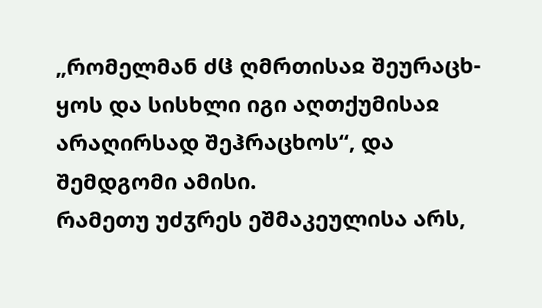„რომელმან ძჱ ღმრთისაჲ შეურაცხ-ყოს და სისხლი იგი აღთქუმისაჲ არაღირსად შეჰრაცხოს“, და შემდგომი ამისი.
რამეთუ უძჳრეს ეშმაკეულისა არს,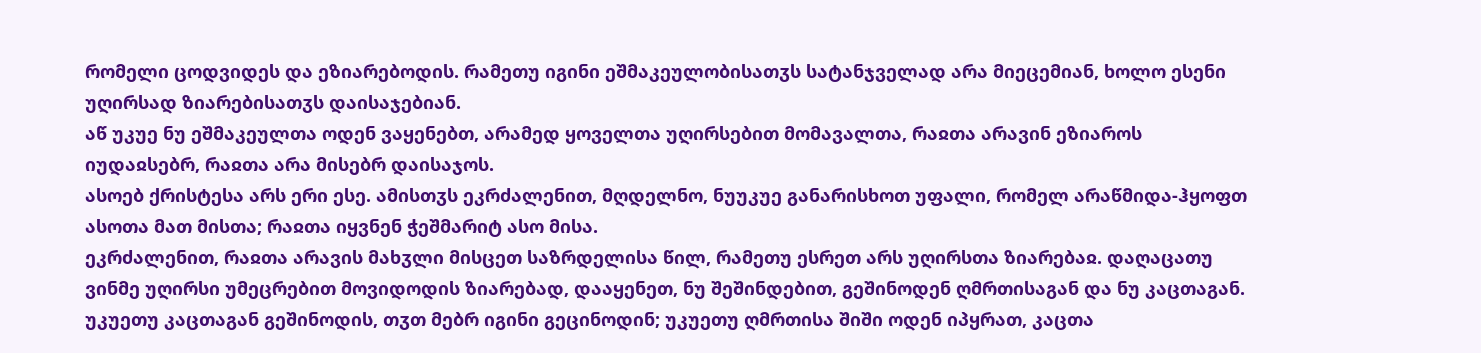რომელი ცოდვიდეს და ეზიარებოდის. რამეთუ იგინი ეშმაკეულობისათჳს სატანჯველად არა მიეცემიან, ხოლო ესენი უღირსად ზიარებისათჳს დაისაჯებიან.
აწ უკუე ნუ ეშმაკეულთა ოდენ ვაყენებთ, არამედ ყოველთა უღირსებით მომავალთა, რაჲთა არავინ ეზიაროს იუდაჲსებრ, რაჲთა არა მისებრ დაისაჯოს.
ასოებ ქრისტესა არს ერი ესე. ამისთჳს ეკრძალენით, მღდელნო, ნუუკუე განარისხოთ უფალი, რომელ არაწმიდა-ჰყოფთ ასოთა მათ მისთა; რაჲთა იყვნენ ჭეშმარიტ ასო მისა.
ეკრძალენით, რაჲთა არავის მახჳლი მისცეთ საზრდელისა წილ, რამეთუ ესრეთ არს უღირსთა ზიარებაჲ. დაღაცათუ ვინმე უღირსი უმეცრებით მოვიდოდის ზიარებად, დააყენეთ, ნუ შეშინდებით, გეშინოდენ ღმრთისაგან და ნუ კაცთაგან.
უკუეთუ კაცთაგან გეშინოდის, თჳთ მებრ იგინი გეცინოდინ; უკუეთუ ღმრთისა შიში ოდენ იპყრათ, კაცთა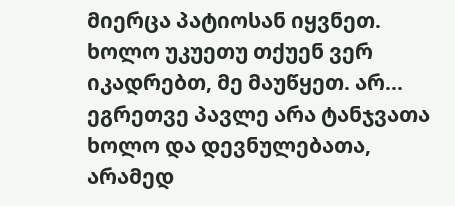მიერცა პატიოსან იყვნეთ. ხოლო უკუეთუ თქუენ ვერ იკადრებთ, მე მაუწყეთ. არ...
ეგრეთვე პავლე არა ტანჯვათა ხოლო და დევნულებათა, არამედ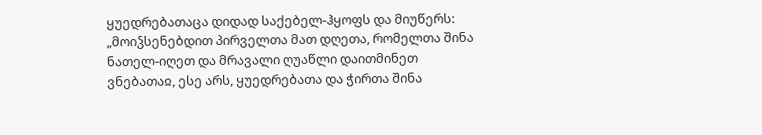ყუედრებათაცა დიდად საქებელ-ჰყოფს და მიუწერს: „მოიჴსენებდით პირველთა მათ დღეთა, რომელთა შინა ნათელ-იღეთ და მრავალი ღუაწლი დაითმინეთ ვნებათაჲ, ესე არს, ყუედრებათა და ჭირთა შინა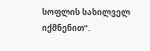სოფლის სახილველ იქმნენით“.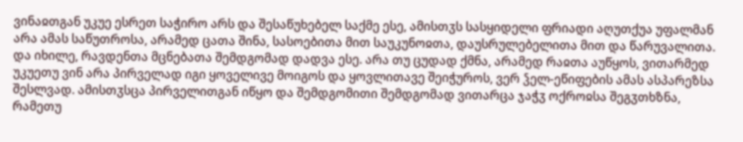ვინაჲთგან უკუე ესრეთ საჭირო არს და შესაწუხებელ საქმე ესე, ამისთჳს სასყიდელი ფრიადი აღუთქუა უფალმან არა ამას საწუთროსა, არამედ ცათა შინა, სასოებითა მით საუკუნოჲთა, დაუსრულებელითა მით და წარუვალითა. და იხილე, რავდენთა მცნებათა შემდგომად დადვა ესე. არა თუ ცუდად ქმნა, არამედ რაჲთა აუწყოს, ვითარმედ უკუეთუ ვინ არა პირველად იგი ყოველივე მოიგოს და ყოვლითავე შეიჭუროს, ვერ ჴელ-ეწიფების ამას ასპარეზსა შესლვად. ამისთჳსცა პირველითგან იწყო და შემდგომითი შემდგომად ვითარცა ჯაჭჳ ოქროჲსა შეგჳთხზნა, რამეთუ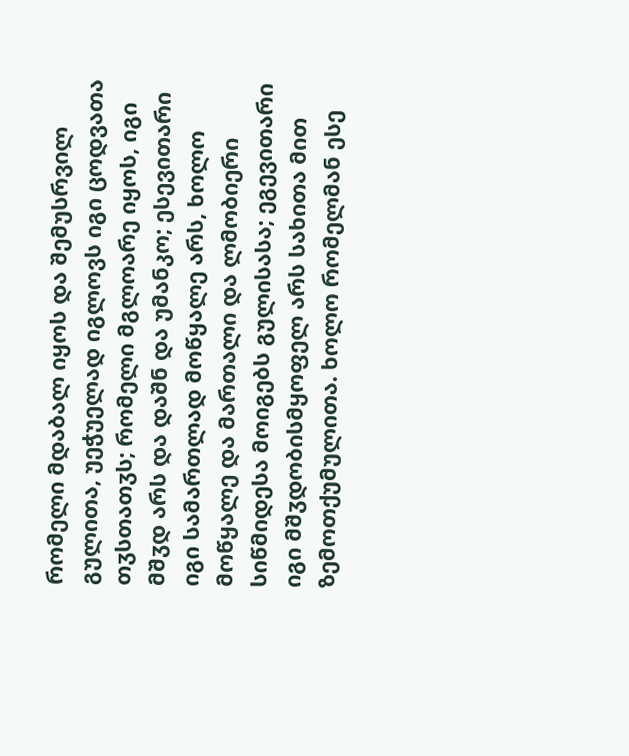რომელი მდაბალ იყოს და შემუსრვილ გულითა, უეჭუელად იგლოვს იგი ცოდვათა თჳსთათჳს; რომელი მგლოარე იყოს, იგი მშჳდ არს და დაშნ და უმანკო; ესევითარი იგი სამართლად მოწყალე არს, ხოლო მოწყალე და მართალი და ლმობიერი სიწმიდესა მოიგებს გულისასა; ეგევითარი იგი მშჳდობისმყოფელ არს სახითა მით ზემოთქუმულითა. ხოლო რომელმან ესე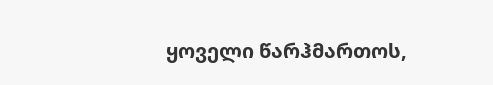ყოველი წარჰმართოს,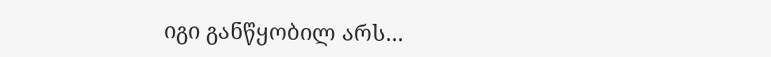იგი განწყობილ არს...